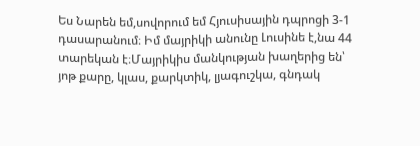Ես Նարեն եմ,սովորում եմ Հյուսիսային դպրոցի 3-1 դասարանում։ Իմ մայրիկի անունը Լուսինե է,նա 44 տարեկան է։Մայրիկիս մանկության խաղերից են՝ յոթ քարը, կլաս, քարկտիկ, լյագուշկա, գնդակ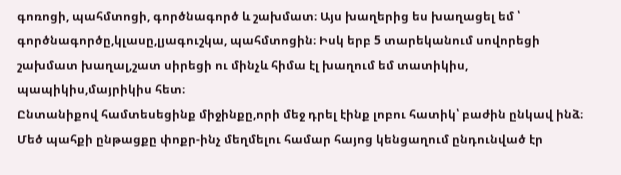գոռոցի, պահմտոցի, գործնագործ և շախմատ։ Այս խաղերից ես խաղացել եմ ՝ գործնագործը,կլասը,լյագուշկա, պահմտոցին։ Իսկ երբ 5 տարեկանում սովորեցի շախմատ խաղալ,շատ սիրեցի ու մինչև հիմա էլ խաղում եմ տատիկիս, պապիկիս,մայրիկիս հետ։
Ընտանիքով համտեսեցինք միջինքը,որի մեջ դրել էինք լոբու հատիկ՝ բաժին ընկավ ինձ։
Մեծ պահքի ընթացքը փոքր-ինչ մեղմելու համար հայոց կենցաղում ընդունված էր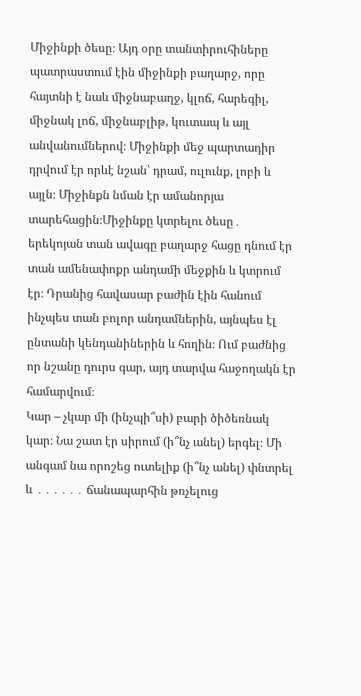Միջինքի ծեսը։ Այդ օրը տանտիրուհիները պատրաստում էին միջինքի բաղարջ, որը հայտնի է նաև միջնաբաղջ, կլոճ, հարեգիլ, միջնակ լոճ, միջնաբլիթ, կուտապ և այլ անվանումներով։ Միջինքի մեջ պարտադիր դրվում էր որևէ նշան՝ դրամ, ուլունք, լոբի և այլն։ Միջինքն նման էր ամանորյա տարեհացին։Միջինքը կտրելու ծեսը․ երեկոյան տան ավագը բաղարջ հացը դնում էր տան ամենափոքր անդամի մեջքին և կտրում էր։ Դրանից հավասար բաժին էին հանում ինչպես տան բոլոր անդամներին, այնպես էլ ընտանի կենդանիներին և հողին։ Ում բաժնից որ նշանը դուրս գար, այդ տարվա հաջողակն էր համարվում։
Կար – չկար մի (ինչպի՞սի) բարի ծիծեռնակ կար։ Նա շատ էր սիրում (ի՞նչ անել) երգել։ Մի անգամ նա որոշեց ուտելիք (ի՞նչ անել) փնտրել և ․․․․․․ ճանապարհին թռչելուց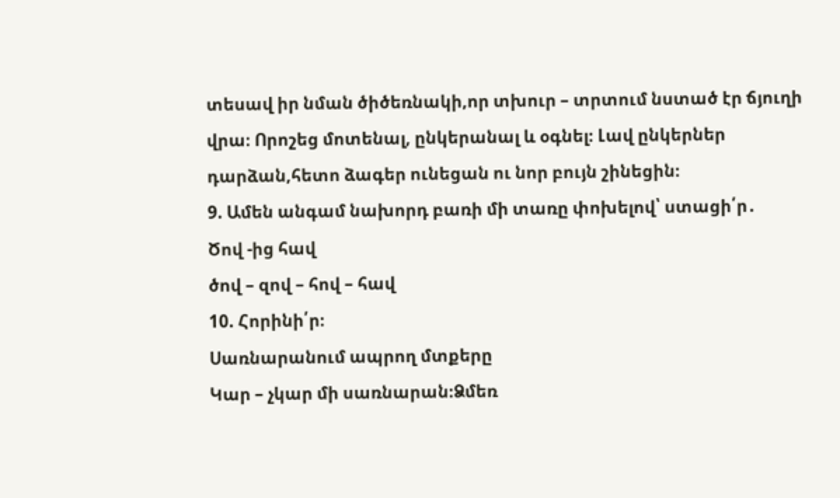տեսավ իր նման ծիծեռնակի,որ տխուր – տրտում նստած էր ճյուղի վրա։ Որոշեց մոտենալ, ընկերանալ և օգնել։ Լավ ընկերներ դարձան,հետո ձագեր ունեցան ու նոր բույն շինեցին։
9. Ամեն անգամ նախորդ բառի մի տառը փոխելով՝ ստացի՛ր․
Ծով -ից հավ
ծով – զով – հով – հավ
10. Հորինի՛ր։
Սառնարանում ապրող մտքերը
Կար – չկար մի սառնարան։Ձմեռ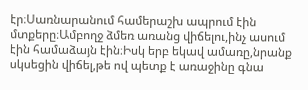էր։Սառնարանում համերաշխ ապրում էին մտքերը։Ամբողջ ձմեռ առանց վիճելու,ինչ ասում էին համաձայն էին։Իսկ երբ եկավ ամառը,նրանք սկսեցին վիճել,թե ով պետք է առաջինը գնա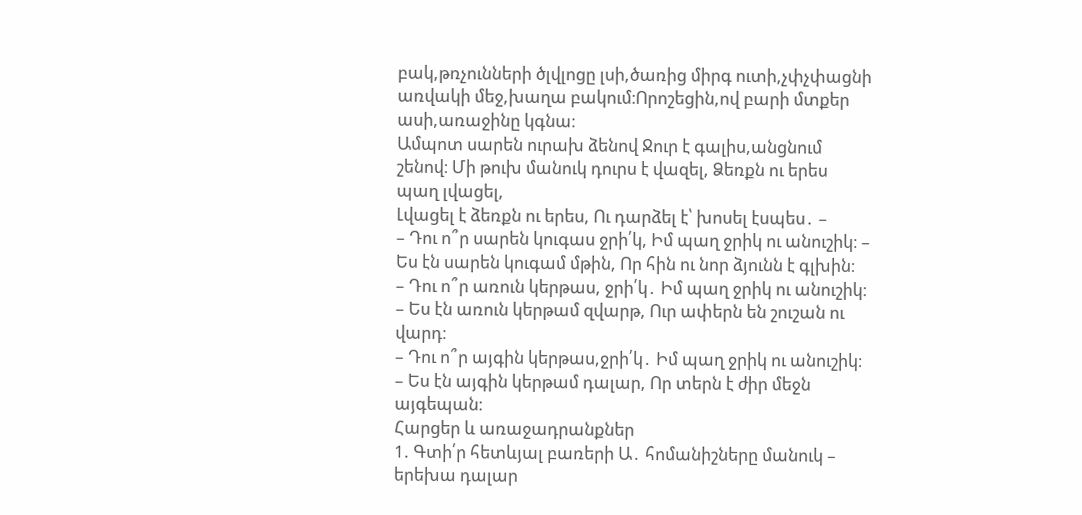բակ,թռչունների ծլվլոցը լսի,ծառից միրգ ուտի,չփչփացնի առվակի մեջ,խաղա բակում։Որոշեցին,ով բարի մտքեր ասի,առաջինը կգնա։
Ամպոտ սարեն ուրախ ձենով Ջուր է գալիս,անցնում շենով։ Մի թուխ մանուկ դուրս է վազել, Ձեռքն ու երես պաղ լվացել,
Լվացել է ձեռքն ու երես, Ու դարձել է՝ խոսել էսպես․ –
– Դու ո՞ր սարեն կուգաս ջրի՛կ, Իմ պաղ ջրիկ ու անուշիկ։ – Ես էն սարեն կուգամ մթին, Որ հին ու նոր ձյունն է գլխին։
– Դու ո՞ր առուն կերթաս, ջրի՛կ․ Իմ պաղ ջրիկ ու անուշիկ։ – Ես էն առուն կերթամ զվարթ, Ուր ափերն են շուշան ու վարդ։
– Դու ո՞ր այգին կերթաս,ջրի՛կ․ Իմ պաղ ջրիկ ու անուշիկ։ – Ես էն այգին կերթամ դալար, Որ տերն է ժիր մեջն այգեպան։
Հարցեր և առաջադրանքներ
1. Գտի՛ր հետևյալ բառերի Ա․ հոմանիշները մանուկ – երեխա դալար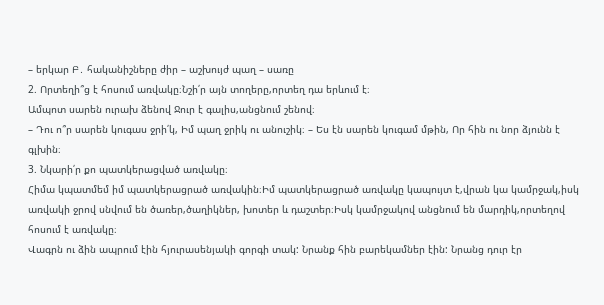– երկար Բ․ հականիշները ժիր – աշխույժ պաղ – սառը
2. Որտեղի՞ց է հոսում առվակը։Նշի՛ր այն տողերը,որտեղ դա երևում է։
Ամպոտ սարեն ուրախ ձենով Ջուր է գալիս,անցնում շենով։
– Դու ո՞ր սարեն կուգաս ջրի՛կ, Իմ պաղ ջրիկ ու անուշիկ։ – Ես էն սարեն կուգամ մթին, Որ հին ու նոր ձյունն է գլխին։
3. Նկարի՛ր քո պատկերացված առվակը։
Հիմա կպատմեմ իմ պատկերացրած առվակին։Իմ պատկերացրած առվակը կապույտ է,վրան կա կամրջակ,իսկ առվակի ջրով սնվում են ծառեր,ծաղիկներ, խոտեր և դաշտեր։Իսկ կամրջակով անցնում են մարդիկ,որտեղով հոսում է առվակը։
Վագրն ու ձին ապրում էին հյուրասենյակի գորգի տակ: Նրանք հին բարեկամներ էին: Նրանց դուր էր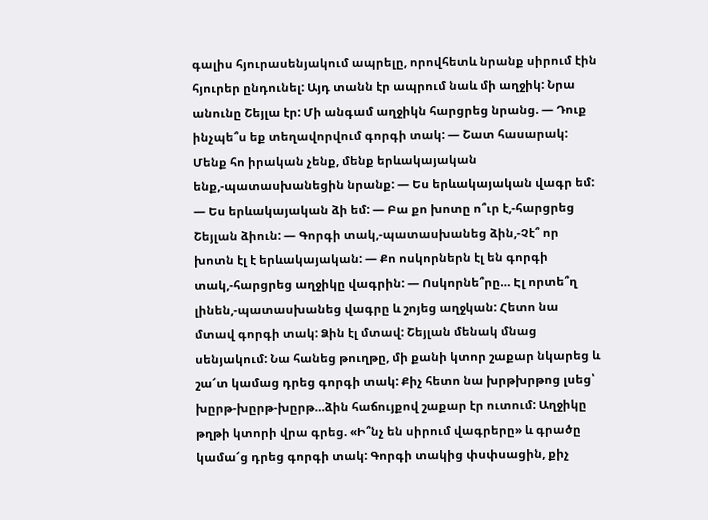գալիս հյուրասենյակում ապրելը, որովհետև նրանք սիրում էին հյուրեր ընդունել: Այդ տանն էր ապրում նաև մի աղջիկ: Նրա անունը Շեյլա էր: Մի անգամ աղջիկն հարցրեց նրանց. — Դուք ինչպե՞ս եք տեղավորվում գորգի տակ: — Շատ հասարակ: Մենք հո իրական չենք, մենք երևակայական ենք,-պատասխանեցին նրանք: — Ես երևակայական վագր եմ: — Ես երևակայական ձի եմ: — Բա քո խոտը ո՞ւր է,-հարցրեց Շեյլան ձիուն: — Գորգի տակ,-պատասխանեց ձին,-Չէ՞ որ խոտն էլ է երևակայական: — Քո ոսկորներն էլ են գորգի տակ,-հարցրեց աղջիկը վագրին: — Ոսկորնե՞րը… Էլ որտե՞ղ լինեն,-պատասխանեց վագրը և շոյեց աղջկան: Հետո նա մտավ գորգի տակ: Ձին էլ մտավ: Շեյլան մենակ մնաց սենյակում: Նա հանեց թուղթը, մի քանի կտոր շաքար նկարեց և շա՜տ կամաց դրեց գորգի տակ: Քիչ հետո նա խրթխրթոց լսեց՝ խըրթ-խըրթ-խըրթ…ձին հաճույքով շաքար էր ուտում: Աղջիկը թղթի կտորի վրա գրեց. «Ի՞նչ են սիրում վագրերը» և գրածը կամա՜ց դրեց գորգի տակ: Գորգի տակից փսփսացին, քիչ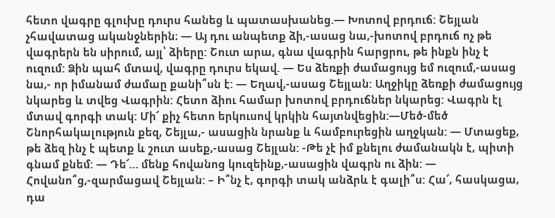հետո վագրը գլուխը դուրս հանեց և պատասխանեց.— Խոտով բրդուճ: Շեյլան չհավատաց ականջներին։ — Այ դու անպետք ձի,-ասաց նա,-խոտով բրդուճ ոչ թե վագրերն են սիրում, այլ՝ ձիերը: Շուտ արա, գնա վագրին հարցրու, թե ինքն ինչ է ուզում: Ձին պահ մտավ, վագրը դուրս եկավ. — Ես ձեռքի ժամացույց եմ ուզում,-ասաց նա,- որ իմանամ ժամաը քանի՞սն է: — Եղավ,-ասաց Շեյլան: Աղջիկը ձեռքի ժամացույց նկարեց և տվեց Վագրին: Հետո ձիու համար խոտով բրդուճներ նկարեց: Վագրն էլ մտավ գորգի տակ: Մի՜ քիչ հետո երկուսով կրկին հայտնվեցին:—Մեծ-մեծ Շնորհակալություն քեզ, Շեյլա,- ասացին նրանք և համբուրեցին աղջկան: — Մտացեք, թե ձեզ ինչ է պետք և շուտ ասեք,-ասաց Շեյլան: -Թե չէ իմ քնելու ժամանակն է, պիտի գնամ քնեմ: — Դե՜… մենք հովանոց կուզեինք,-ասացին վագրն ու ձին: — Հովանո՞ց,-զարմացավ Շեյլան: – Ի՞նչ է, գորգի տակ անձրև է գալի՞ս: Հա՜, հասկացա, դա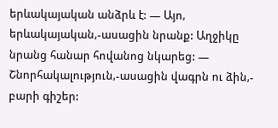երևակայական անձրև է: — Այո, երևակայական,-ասացին նրանք: Աղջիկը նրանց հանար հովանոց նկարեց: — Շնորհակալություն,-ասացին վագրն ու ձին,- բարի գիշեր: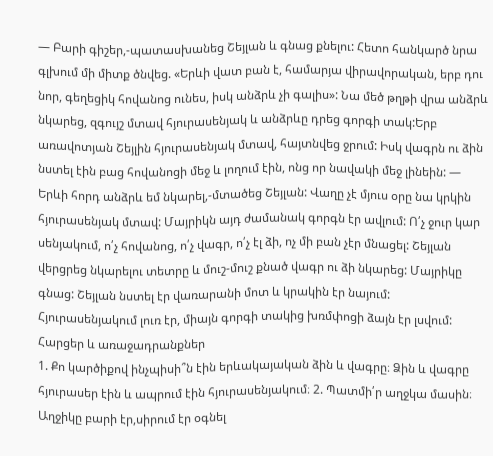— Բարի գիշեր,-պատասխանեց Շեյլան և գնաց քնելու: Հետո հանկարծ նրա գլխում մի միտք ծնվեց. «Երևի վատ բան է, համարյա վիրավորական, երբ դու նոր, գեղեցիկ հովանոց ունես, իսկ անձրև չի գալիս»: Նա մեծ թղթի վրա անձրև նկարեց, զգույշ մտավ հյուրասենյակ և անձրևը դրեց գորգի տակ:Երբ առավոտյան Շեյլին հյուրասենյակ մտավ, հայտնվեց ջրում: Իսկ վագրն ու ձին նստել էին բաց հովանոցի մեջ և լողում էին, ոնց որ նավակի մեջ լինեին: — Երևի հորդ անձրև եմ նկարել,-մտածեց Շեյլան: Վաղը չէ մյուս օրը նա կրկին հյուրասենյակ մտավ: Մայրիկն այդ ժամանակ գորգն էր ավլում: Ո՛չ ջուր կար սենյակում, ո՛չ հովանոց, ո՛չ վագր, ո՛չ էլ ձի, ոչ մի բան չէր մնացել: Շեյլան վերցրեց նկարելու տետրը և մուշ-մուշ քնած վագր ու ձի նկարեց: Մայրիկը գնաց: Շեյլան նստել էր վառարանի մոտ և կրակին էր նայում: Հյուրասենյակում լուռ էր, միայն գորգի տակից խռմփոցի ձայն էր լսվում:
Հարցեր և առաջադրանքներ
1. Քո կարծիքով ինչպիսի՞ն էին երևակայական ձին և վագրը։ Ձին և վագրը հյուրասեր էին և ապրում էին հյուրասենյակում։ 2. Պատմի՛ր աղջկա մասին։ Աղջիկը բարի էր,սիրում էր օգնել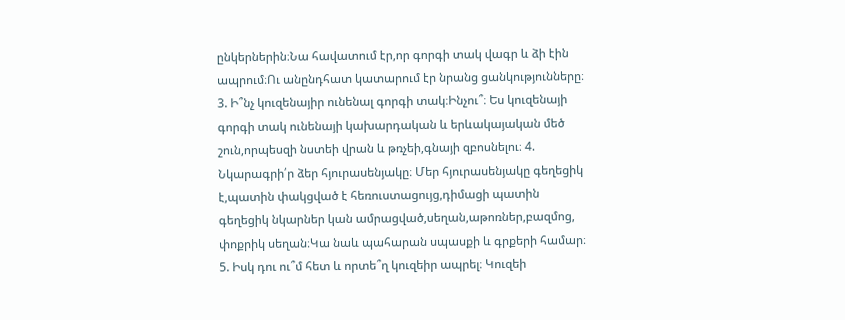ընկերներին։Նա հավատում էր,որ գորգի տակ վագր և ձի էին ապրում։Ու անընդհատ կատարում էր նրանց ցանկությունները։ 3. Ի՞նչ կուզենայիր ունենալ գորգի տակ։Ինչու՞։ Ես կուզենայի գորգի տակ ունենայի կախարդական և երևակայական մեծ շուն,որպեսզի նստեի վրան և թռչեի,գնայի զբոսնելու։ 4. Նկարագրի՛ր ձեր հյուրասենյակը։ Մեր հյուրասենյակը գեղեցիկ է,պատին փակցված է հեռուստացույց,դիմացի պատին գեղեցիկ նկարներ կան ամրացված,սեղան,աթոռներ,բազմոց, փոքրիկ սեղան։Կա նաև պահարան սպասքի և գրքերի համար։ 5. Իսկ դու ու՞մ հետ և որտե՞ղ կուզեիր ապրել։ Կուզեի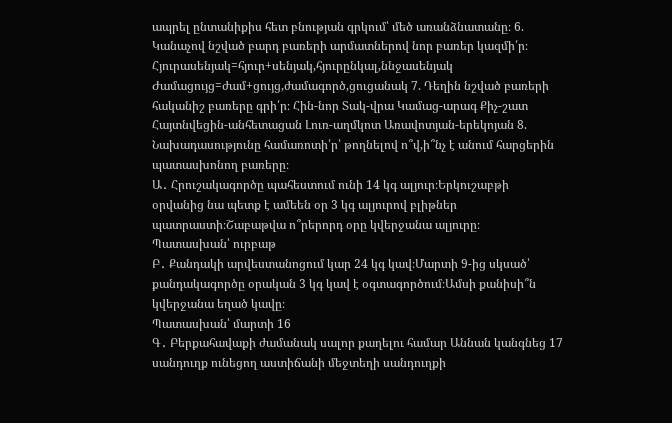ապրել ընտանիքիս հետ բնության գրկում՝ մեծ առանձնատանը։ 6. Կանաչով նշված բարդ բառերի արմատներով նոր բառեր կազմի՛ր։ Հյուրասենյակ=հյուր+սենյակ,հյուրընկալ,ննջասենյակ Ժամացույց=ժամ+ցույց,ժամագործ,ցուցանակ 7. Դեղին նշված բառերի հականիշ բառերը գրի՛ր։ Հին-նոր Տակ-վրա Կամաց-արագ Քիչ-շատ Հայտնվեցին-անհետացան Լուռ-աղմկոտ Առավոտյան-երեկոյան 8. Նախադասությունը համառոտի՛ր՝ թողնելով ո՞վ,ի՞նչ է անում հարցերին պատասխոնող բառերը։
Ա․ Հրուշակագործը պահեստում ունի 14 կգ ալյուր։Երկուշաբթի օրվանից նա պետք է ամեեն օր 3 կգ ալյուրով բլիթներ պատրաստի։Շաբաթվա ո՞րերորդ օրը կվերջանա ալյուրը։
Պատասխան՝ ուրբաթ
Բ․ Քանդակի արվեստանոցում կար 24 կգ կավ։Մարտի 9-ից սկսած՝ քանդակագործը օրական 3 կգ կավ է օգտագործում։Ամսի քանիսի՞ն կվերջանա եղած կավը։
Պատասխան՝ մարտի 16
Գ․ Բերքահավաքի ժամանակ սալոր քաղելու համար Աննան կանգնեց 17 սանդուղք ունեցող աստիճանի մեջտեղի սանդուղքի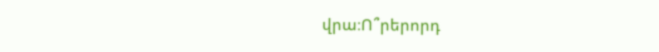վրա։Ո՞րերորդ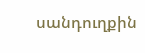սանդուղքին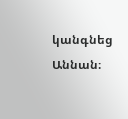կանգնեց Աննան։